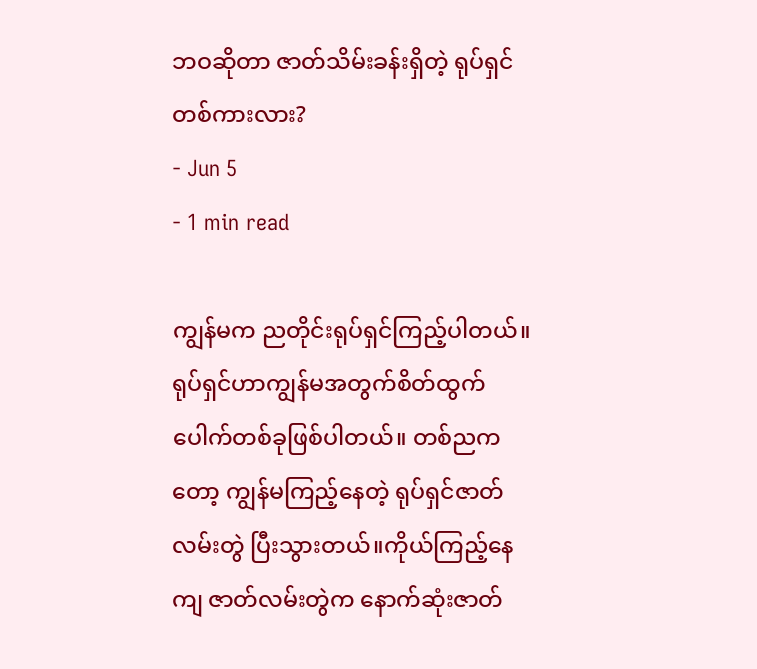ဘဝဆိုတာ ဇာတ်သိမ်းခန်းရှိတဲ့ ရုပ်ရှင်တစ်ကားလား?
- Jun 5
- 1 min read

ကျွန်မက ညတိုင်းရုပ်ရှင်ကြည့်ပါတယ်။ ရုပ်ရှင်ဟာကျွန်မအတွက်စိတ်ထွက်ပေါက်တစ်ခုဖြစ်ပါတယ်။ တစ်ညကတော့ ကျွန်မကြည့်နေတဲ့ ရုပ်ရှင်ဇာတ်လမ်းတွဲ ပြီးသွားတယ်။ကိုယ်ကြည့်နေကျ ဇာတ်လမ်းတွဲက နောက်ဆုံးဇာတ်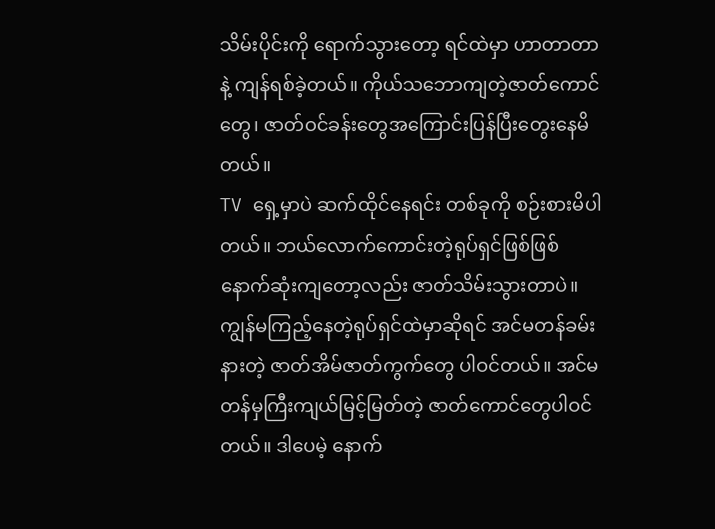သိမ်းပိုင်းကို ရောက်သွားတော့ ရင်ထဲမှာ ဟာတာတာနဲ့ ကျန်ရစ်ခဲ့တယ်။ ကိုယ်သဘောကျတဲ့ဇာတ်ကောင်တွေ၊ ဇာတ်ဝင်ခန်းတွေအကြောင်းပြန်ပြီးတွေးနေမိတယ်။
TV ရှေ့မှာပဲ ဆက်ထိုင်နေရင်း တစ်ခုကို စဉ်းစားမိပါတယ်။ ဘယ်လောက်ကောင်းတဲ့ရုပ်ရှင်ဖြစ်ဖြစ် နောက်ဆုံးကျတော့လည်း ဇာတ်သိမ်းသွားတာပဲ။ ကျွန်မကြည့်နေတဲ့ရုပ်ရှင်ထဲမှာဆိုရင် အင်မတန်ခမ်းနားတဲ့ ဇာတ်အိမ်ဇာတ်ကွက်တွေ ပါဝင်တယ်။ အင်မတန်မှကြီးကျယ်မြင့်မြတ်တဲ့ ဇာတ်ကောင်တွေပါဝင်တယ်။ ဒါပေမဲ့ နောက်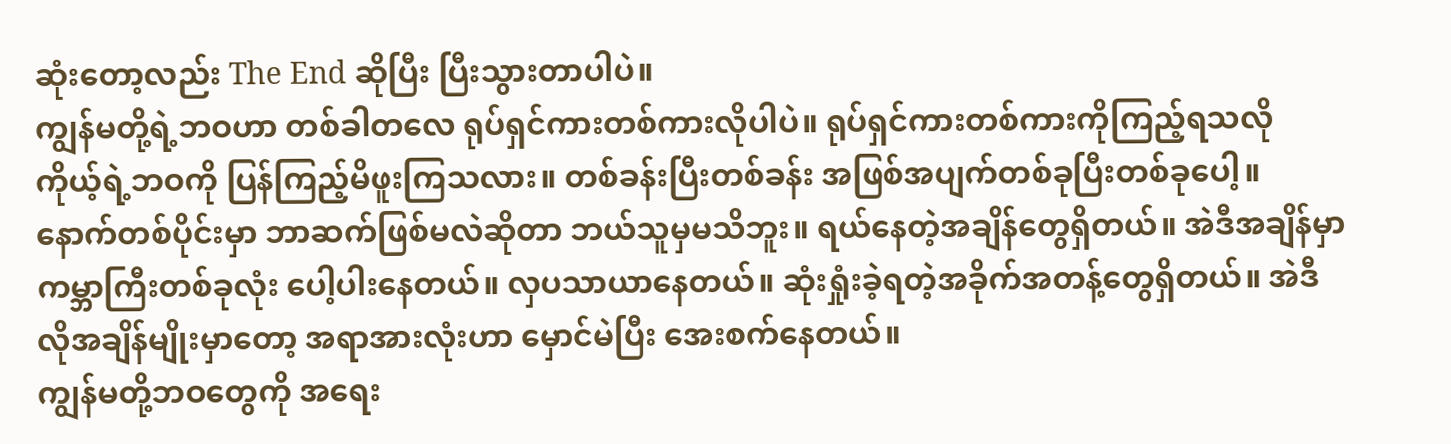ဆုံးတော့လည်း The End ဆိုပြီး ပြီးသွားတာပါပဲ။
ကျွန်မတို့ရဲ့ဘဝဟာ တစ်ခါတလေ ရုပ်ရှင်ကားတစ်ကားလိုပါပဲ။ ရုပ်ရှင်ကားတစ်ကားကိုကြည့်ရသလို ကိုယ့်ရဲ့ဘဝကို ပြန်ကြည့်မိဖူးကြသလား။ တစ်ခန်းပြီးတစ်ခန်း အဖြစ်အပျက်တစ်ခုပြီးတစ်ခုပေါ့။ နောက်တစ်ပိုင်းမှာ ဘာဆက်ဖြစ်မလဲဆိုတာ ဘယ်သူမှမသိဘူး။ ရယ်နေတဲ့အချိန်တွေရှိတယ်။ အဲဒီအချိန်မှာ ကမ္ဘာကြီးတစ်ခုလုံး ပေါ့ပါးနေတယ်။ လှပသာယာနေတယ်။ ဆုံးရှုံးခဲ့ရတဲ့အခိုက်အတန့်တွေရှိတယ်။ အဲဒီလိုအချိန်မျိုးမှာတော့ အရာအားလုံးဟာ မှောင်မဲပြီး အေးစက်နေတယ်။
ကျွန်မတို့ဘဝတွေကို အရေး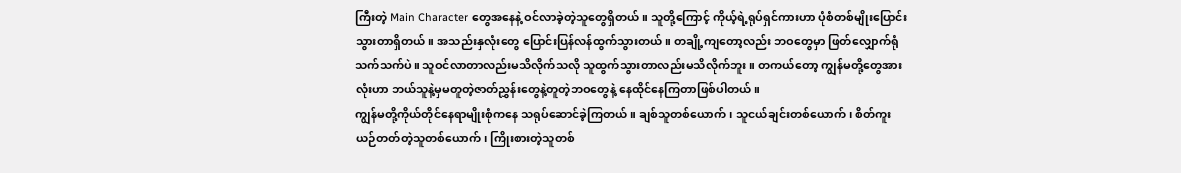ကြီးတဲ့ Main Character တွေအနေနဲ့ ဝင်လာခဲ့တဲ့သူတွေရှိတယ်။ သူတို့ကြောင့် ကိုယ့်ရဲ့ရုပ်ရှင်ကားဟာ ပုံစံတစ်မျိုးပြောင်းသွားတာရှိတယ်။ အသည်းနှလုံးတွေ ပြောင်းပြန်လန်ထွက်သွားတယ်။ တချို့ကျတော့လည်း ဘဝတွေမှာ ဖြတ်လျှောက်ရုံသက်သက်ပဲ။ သူဝင်လာတာလည်းမသိလိုက်သလို သူထွက်သွားတာလည်းမသိလိုက်ဘူး။ တကယ်တော့ ကျွန်မတို့တွေအားလုံးဟာ ဘယ်သူနဲ့မှမတူတဲ့ဇာတ်ညွှန်းတွေနဲ့တူတဲ့ဘဝတွေနဲ့ နေထိုင်နေကြတာဖြစ်ပါတယ်။
ကျွန်မတို့ကိုယ်တိုင်နေရာမျိုးစုံကနေ သရုပ်ဆောင်ခဲ့ကြတယ်။ ချစ်သူတစ်ယောက်၊ သူငယ်ချင်းတစ်ယောက်၊ စိတ်ကူးယဉ်တတ်တဲ့သူတစ်ယောက်၊ ကြိုးစားတဲ့သူတစ်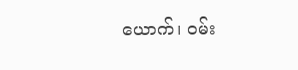ယောက်၊ ဝမ်း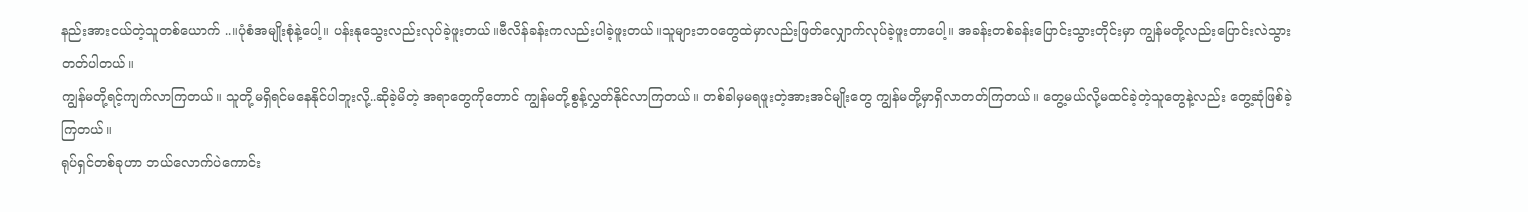နည်းအားငယ်တဲ့သူတစ်ယောက် ..။ပုံစံအမျိုးစုံနဲ့ပေါ့။ ပန်းနုသွေးလည်းလုပ်ခဲ့ဖူးတယ်။ဗီလိန်ခန်းကလည်းပါခဲ့ဖူးတယ်။သူများဘဝတွေထဲမှာလည်းဖြတ်လျှောက်လုပ်ခဲ့ဖူးတာပေါ့။ အခန်းတစ်ခန်းပြောင်းသွားတိုင်းမှာ ကျွန်မတို့လည်းပြောင်းလဲသွားတတ်ပါတယ်။
ကျွန်မတို့ရင့်ကျက်လာကြတယ်။ သူတို့မရှိရင်မနေနိုင်ပါဘူးလို့..ဆိုခဲ့မိတဲ့ အရာတွေကိုတောင် ကျွန်မတို့စွန့်လွှတ်နိုင်လာကြတယ်။ တစ်ခါမှမရဖူးတဲ့အားအင်မျိုးတွေ ကျွန်မတို့မှာရှိလာတတ်ကြတယ်။ တွေ့မယ်လို့မထင်ခဲ့တဲ့သူတွေနဲ့လည်း တွေ့ဆုံဖြစ်ခဲ့ကြတယ်။
ရုပ်ရှင်တစ်ခုဟာ ဘယ်လောက်ပဲကောင်း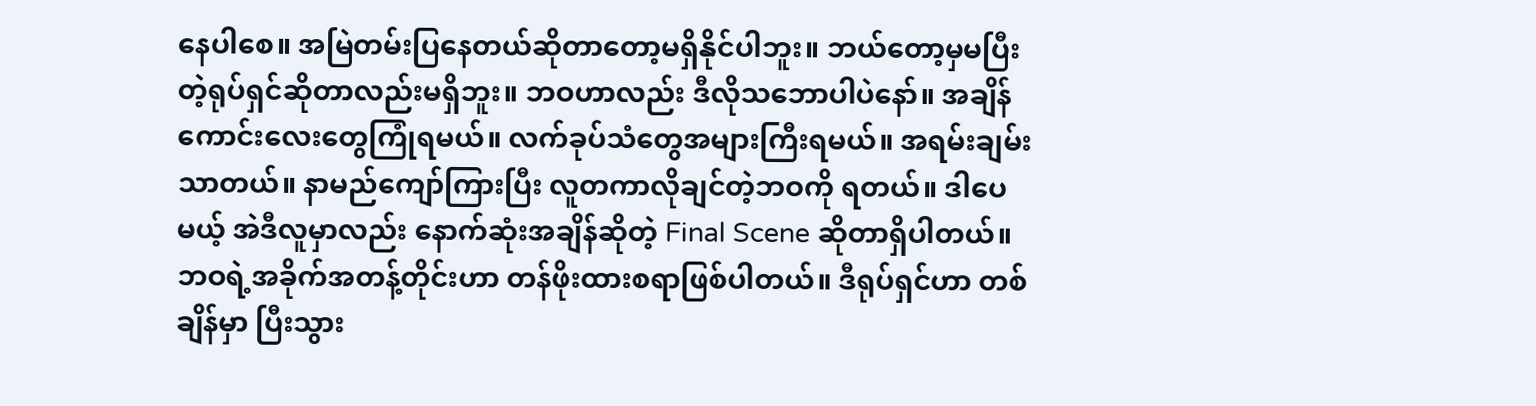နေပါစေ။ အမြဲတမ်းပြနေတယ်ဆိုတာတော့မရှိနိုင်ပါဘူး။ ဘယ်တော့မှမပြီးတဲ့ရုပ်ရှင်ဆိုတာလည်းမရှိဘူး။ ဘဝဟာလည်း ဒီလိုသဘောပါပဲနော်။ အချိန်ကောင်းလေးတွေကြုံရမယ်။ လက်ခုပ်သံတွေအများကြီးရမယ်။ အရမ်းချမ်းသာတယ်။ နာမည်ကျော်ကြားပြီး လူတကာလိုချင်တဲ့ဘဝကို ရတယ်။ ဒါပေမယ့် အဲဒီလူမှာလည်း နောက်ဆုံးအချိန်ဆိုတဲ့ Final Scene ဆိုတာရှိပါတယ်။
ဘဝရဲ့အခိုက်အတန့်တိုင်းဟာ တန်ဖိုးထားစရာဖြစ်ပါတယ်။ ဒီရုပ်ရှင်ဟာ တစ်ချိန်မှာ ပြီးသွား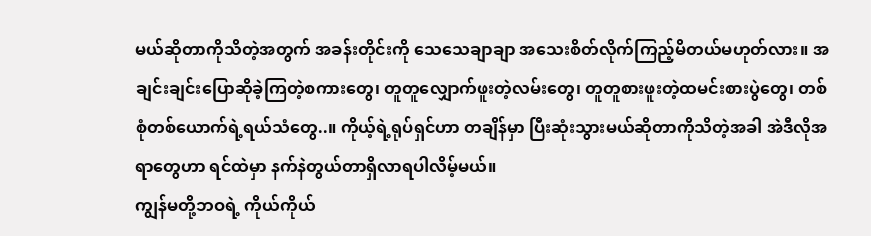မယ်ဆိုတာကိုသိတဲ့အတွက် အခန်းတိုင်းကို သေသေချာချာ အသေးစိတ်လိုက်ကြည့်မိတယ်မဟုတ်လား။ အချင်းချင်းပြောဆိုခဲ့ကြတဲ့စကားတွေ၊ တူတူလျှောက်ဖူးတဲ့လမ်းတွေ၊ တူတူစားဖူးတဲ့ထမင်းစားပွဲတွေ၊ တစ်စုံတစ်ယောက်ရဲ့ရယ်သံတွေ..။ ကိုယ့်ရဲ့ရုပ်ရှင်ဟာ တချိန်မှာ ပြီးဆုံးသွားမယ်ဆိုတာကိုသိတဲ့အခါ အဲဒီလိုအရာတွေဟာ ရင်ထဲမှာ နက်နဲတွယ်တာရှိလာရပါလိမ့်မယ်။
ကျွန်မတို့ဘဝရဲ့ ကိုယ်ကိုယ်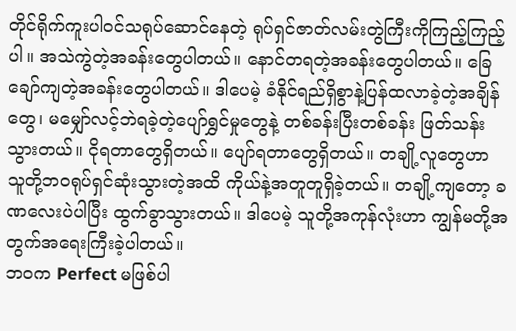တိုင်ရိုက်ကူးပါဝင်သရုပ်ဆောင်နေတဲ့ ရုပ်ရှင်ဇာတ်လမ်းတွဲကြီးကိုကြည့်ကြည့်ပါ။ အသဲကွဲတဲ့အခန်းတွေပါတယ်။ နောင်တရတဲ့အခန်းတွေပါတယ်။ ခြေချော်ကျတဲ့အခန်းတွေပါတယ်။ ဒါပေမဲ့ ခံနိုင်ရည်ရှိစွာနဲ့ပြန်ထလာခဲ့တဲ့အချိန်တွေ၊ မမျှော်လင့်ဘဲရခဲ့တဲ့ပျော်ရွှင်မှုတွေနဲ့ တစ်ခန်းပြီးတစ်ခန်း ဖြတ်သန်းသွားတယ်။ ငိုရတာတွေရှိတယ်။ ပျော်ရတာတွေရှိတယ်။ တချို့လူတွေဟာ သူတို့ဘဝရုပ်ရှင်ဆုံးသွားတဲ့အထိ ကိုယ်နဲ့အတူတူရှိခဲ့တယ်။ တချို့ကျတော့ ခဏလေးပဲပါပြီး ထွက်ခွာသွားတယ်။ ဒါပေမဲ့ သူတို့အကုန်လုံးဟာ ကျွန်မတို့အတွက်အရေးကြီးခဲ့ပါတယ်။
ဘဝက Perfect မဖြစ်ပါ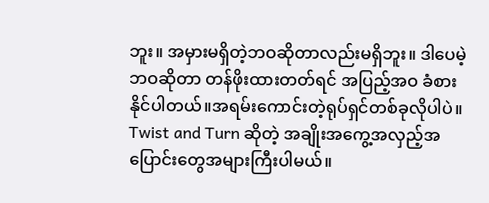ဘူး။ အမှားမရှိတဲ့ဘဝဆိုတာလည်းမရှိဘူး။ ဒါပေမဲ့ ဘဝဆိုတာ တန်ဖိုးထားတတ်ရင် အပြည့်အဝ ခံစားနိုင်ပါတယ်။အရမ်းကောင်းတဲ့ရုပ်ရှင်တစ်ခုလိုပါပဲ။ Twist and Turn ဆိုတဲ့ အချိုးအကွေ့အလှည့်အပြောင်းတွေအများကြီးပါမယ်။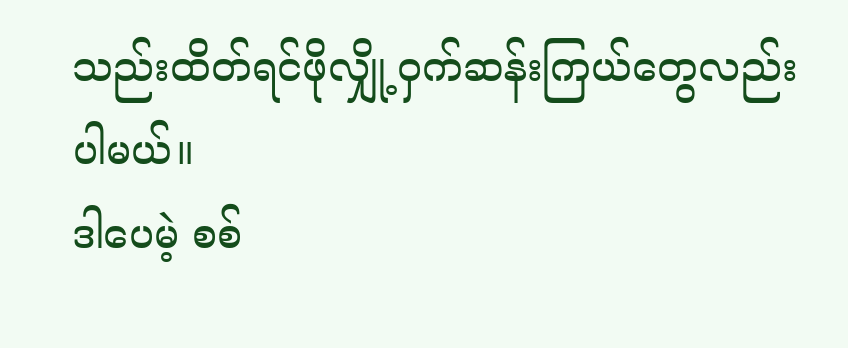သည်းထိတ်ရင်ဖိုလျှို့ဝှက်ဆန်းကြယ်တွေလည်းပါမယ်။
ဒါပေမဲ့ စစ်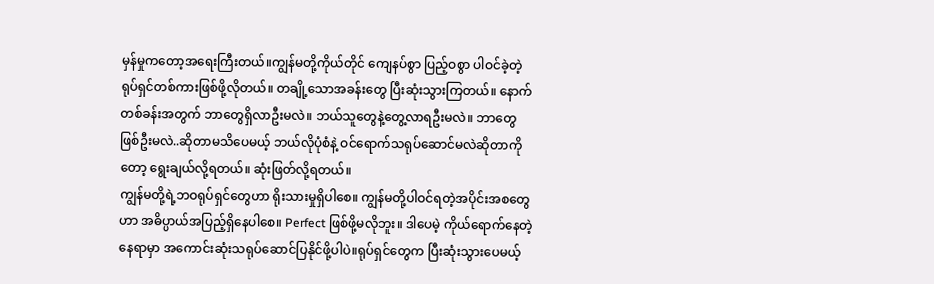မှန်မှုကတော့အရေးကြီးတယ်။ကျွန်မတို့ကိုယ်တိုင် ကျေနပ်စွာ ပြည့်ဝစွာ ပါဝင်ခဲ့တဲ့ ရုပ်ရှင်တစ်ကားဖြစ်ဖို့လိုတယ်။ တချို့သောအခန်းတွေ ပြီးဆုံးသွားကြတယ်။ နောက်တစ်ခန်းအတွက် ဘာတွေရှိလာဦးမလဲ။ ဘယ်သူတွေနဲ့တွေ့လာရဦးမလဲ။ ဘာတွေဖြစ်ဦးမလဲ..ဆိုတာမသိပေမယ့် ဘယ်လိုပုံစံနဲ့ ဝင်ရောက်သရုပ်ဆောင်မလဲဆိုတာကိုတော့ ရွေးချယ်လို့ရတယ်။ ဆုံးဖြတ်လို့ရတယ်။
ကျွန်မတို့ရဲ့ဘဝရုပ်ရှင်တွေဟာ ရိုးသားမှုရှိပါစေ။ ကျွန်မတို့ပါဝင်ရတဲ့အပိုင်းအစတွေဟာ အဓိပ္ပာယ်အပြည့်ရှိနေပါစေ။ Perfect ဖြစ်ဖို့မလိုဘူး။ ဒါပေမဲ့ ကိုယ်ရောက်နေတဲ့နေရာမှာ အကောင်းဆုံးသရုပ်ဆောင်ပြနိုင်ဖို့ပါပဲ။ရုပ်ရှင်တွေက ပြီးဆုံးသွားပေမယ့်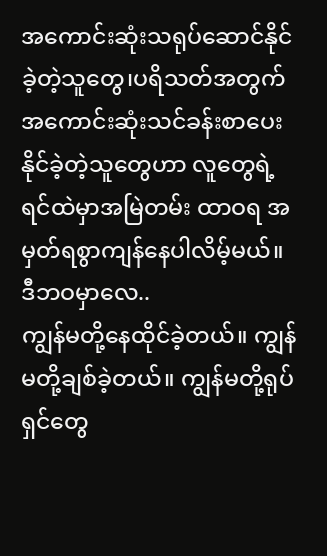အကောင်းဆုံးသရုပ်ဆောင်နိုင်ခဲ့တဲ့သူတွေ၊ပရိသတ်အတွက် အကောင်းဆုံးသင်ခန်းစာပေးနိုင်ခဲ့တဲ့သူတွေဟာ လူတွေရဲ့ရင်ထဲမှာအမြဲတမ်း ထာဝရ အမှတ်ရစွာကျန်နေပါလိမ့်မယ်။
ဒီဘဝမှာလေ..
ကျွန်မတို့နေထိုင်ခဲ့တယ်။ ကျွန်မတို့ချစ်ခဲ့တယ်။ ကျွန်မတို့ရုပ်ရှင်တွေ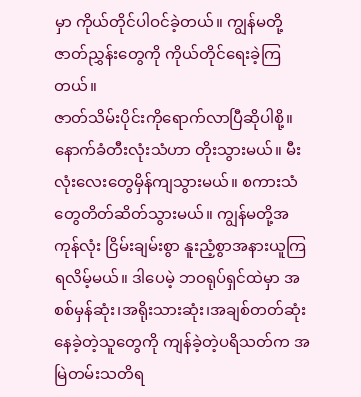မှာ ကိုယ်တိုင်ပါဝင်ခဲ့တယ်။ ကျွန်မတို့ဇာတ်ညွှန်းတွေကို ကိုယ်တိုင်ရေးခဲ့ကြတယ်။
ဇာတ်သိမ်းပိုင်းကိုရောက်လာပြီဆိုပါစို့။ နောက်ခံတီးလုံးသံဟာ တိုးသွားမယ်။ မီးလုံးလေးတွေမှိန်ကျသွားမယ်။ စကားသံတွေတိတ်ဆိတ်သွားမယ်။ ကျွန်မတို့အကုန်လုံး ငြိမ်းချမ်းစွာ နူးညံ့စွာအနားယူကြရလိမ့်မယ်။ ဒါပေမဲ့ ဘဝရုပ်ရှင်ထဲမှာ အစစ်မှန်ဆုံး၊အရိုးသားဆုံး၊အချစ်တတ်ဆုံး နေခဲ့တဲ့သူတွေကို ကျန်ခဲ့တဲ့ပရိသတ်က အမြဲတမ်းသတိရ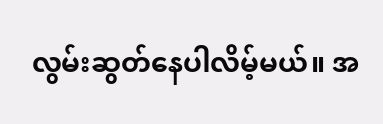လွမ်းဆွတ်နေပါလိမ့်မယ်။ အ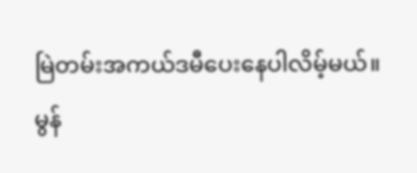မြဲတမ်းအကယ်ဒမီပေးနေပါလိမ့်မယ်။
မွန်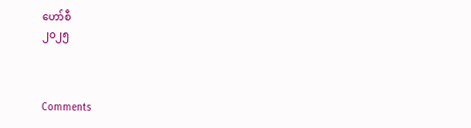ဟော်စီ
၂၀၂၅



Comments